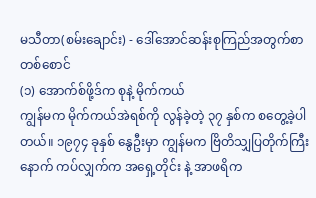မသီတာ(စမ်းချောင်း) - ဒေါ်အောင်ဆန်းစုကြည်အတွက်စာတစ်စောင်
(၁) အောက်စ်ဖို့ဒ်က စုနဲ့ မိုက်ကယ်
ကျွန်မက မိုက်ကယ်အဲရစ်ကို လွန်ခဲ့တဲ့ ၃၇ နှစ်က စတွေ့ခဲ့ပါတယ်။ ၁၉၇၄ ခုနှစ် နွေဦးမှာ ကျွန်မက ဗြိတိသျှပြတိုက်ကြီးနောက် ကပ်လျှက်က အရှေ့တိုင်း နဲ့ အာဖရိက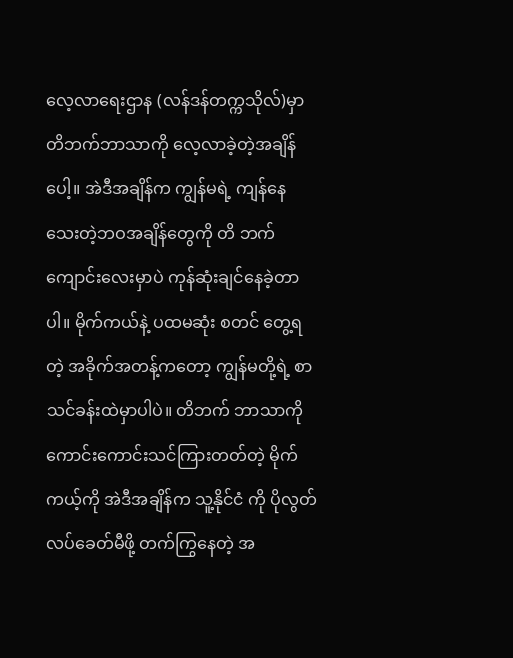လေ့လာရေးဌာန (လန်ဒန်တက္ကသိုလ်)မှာ တိဘက်ဘာသာကို လေ့လာခဲ့တဲ့အချိန်ပေါ့။ အဲဒီအချိန်က ကျွန်မရဲ့ ကျန်နေသေးတဲ့ဘဝအချိန်တွေကို တိ ဘက်ကျောင်းလေးမှာပဲ ကုန်ဆုံးချင်နေခဲ့တာပါ။ မိုက်ကယ်နဲ့ ပထမဆုံး စတင် တွေ့ရတဲ့ အခိုက်အတန့်ကတော့ ကျွန်မတို့ရဲ့ စာသင်ခန်းထဲမှာပါပဲ။ တိဘက် ဘာသာကို ကောင်းကောင်းသင်ကြားတတ်တဲ့ မိုက်ကယ့်ကို အဲဒီအချိန်က သူ့နိုင်ငံ ကို ပိုလွတ်လပ်ခေတ်မီဖို့ တက်ကြွနေတဲ့ အ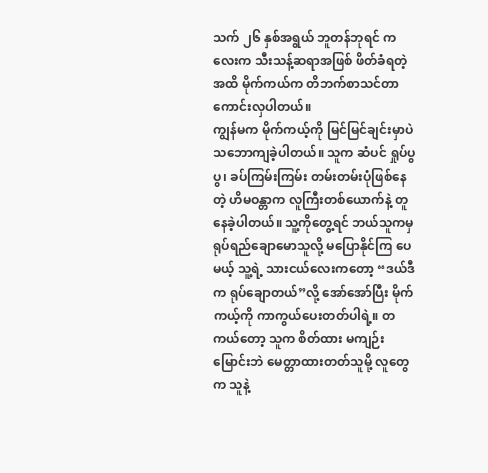သက် ၂၆ နှစ်အရွယ် ဘူတန်ဘုရင် ကလေးက သီးသန့်ဆရာအဖြစ် ဖိတ်ခံရတဲ့အထိ မိုက်ကယ်က တိဘက်စာသင်တာကောင်းလှပါတယ်။
ကျွန်မက မိုက်ကယ့်ကို မြင်မြင်ချင်းမှာပဲ သဘောကျခဲ့ပါတယ်။ သူက ဆံပင် ရှုပ်ပွပွ၊ ခပ်ကြမ်းကြမ်း တမ်းတမ်းပုံဖြစ်နေတဲ့ ဟိမဝန္တာက လူကြီးတစ်ယောက်နဲ့ တူနေခဲ့ပါတယ်။ သူ့ကိုတွေ့ရင် ဘယ်သူကမှ ရုပ်ရည်ချောမောသူလို့ မပြောနိုင်ကြ ပေမယ့် သူ့ရဲ့ သားငယ်လေးကတော့ “ဒယ်ဒီက ရုပ်ချောတယ်”လို့ အော်အော်ပြီး မိုက်ကယ့်ကို ကာကွယ်ပေးတတ်ပါရဲ့။ တကယ်တော့ သူက စိတ်ထား မကျဉ်း မြောင်းဘဲ မေတ္တာထားတတ်သူမို့ လူတွေက သူနဲ့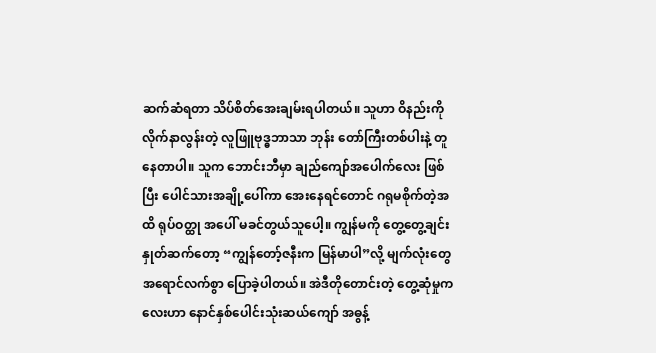ဆက်ဆံရတာ သိပ်စိတ်အေးချမ်းရပါတယ်။ သူဟာ ဝိနည်းကို လိုက်နာလွန်းတဲ့ လူဖြူဗုဒ္ဓဘာသာ ဘုန်း တော်ကြီးတစ်ပါးနဲ့ တူနေတာပါ။ သူက ဘောင်းဘီမှာ ချည်ကျော်အပေါက်လေး ဖြစ်ပြီး ပေါင်သားအချို့ပေါ်ကာ အေးနေရင်တောင် ဂရုမစိုက်တဲ့အထိ ရုပ်ဝတ္ထု အပေါ် မခင်တွယ်သူပေါ့။ ကျွန်မကို တွေ့တွေ့ချင်း နှုတ်ဆက်တော့ “ကျွန်တော့်ဇနီးက မြန်မာပါ”လို့ မျက်လုံးတွေ အရောင်လက်စွာ ပြောခဲ့ပါတယ်။ အဲဒီတိုတောင်းတဲ့ တွေ့ဆုံမှုကလေးဟာ နောင်နှစ်ပေါင်းသုံးဆယ်ကျော် အဓွန့်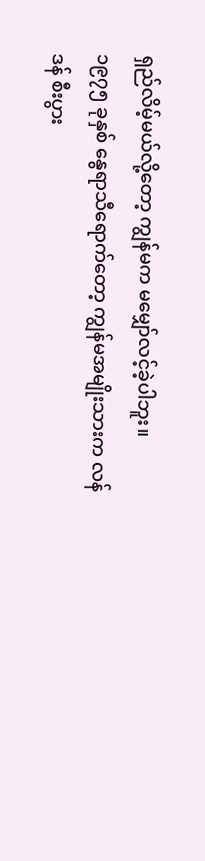ရှည်လိမ့်မယ်လို့တော့ ကျွန်မက မမျှော်လင့်ခဲ့ပါဘူး။
၁၉၇၅ ခုနှစ် နွေရာသီရောက်တော့ ကျွန်မအမျိုးသားက လန်ဒန် စီးပွား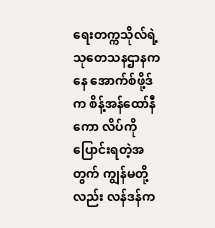ရေးတက္ကသိုလ်ရဲ့ သုတေသနဌာနကနေ အောက်စ်ဖို့ဒ်က စိန့်အန်ထော်နီကော လိပ်ကို ပြောင်းရတဲ့အတွက် ကျွန်မတို့လည်း လန်ဒန်က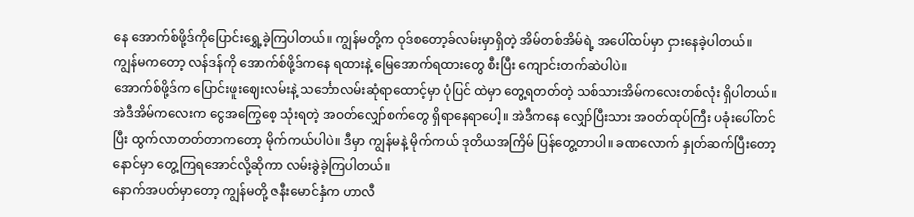နေ အောက်စ်ဖို့ဒ်ကိုပြောင်းရွှေ့ခဲ့ကြပါတယ်။ ကျွန်မတို့က ဝုဒ်စတော့ခ်လမ်းမှာရှိတဲ့ အိမ်တစ်အိမ်ရဲ့ အပေါ်ထပ်မှာ ငှားနေခဲ့ပါတယ်။ ကျွန်မကတော့ လန်ဒန်ကို အောက်စ်ဖို့ဒ်ကနေ ရထားနဲ့ မြေအောက်ရထားတွေ စီးပြီး ကျောင်းတက်ဆဲပါပဲ။
အောက်စ်ဖို့ဒ်က ပြောင်းဖူးဈေးလမ်းနဲ့ သင်္ဘောလမ်းဆုံရာထောင့်မှာ ပုံပြင် ထဲမှာ တွေ့ရတတ်တဲ့ သစ်သားအိမ်ကလေးတစ်လုံး ရှိပါတယ်။ အဲဒီအိမ်ကလေးက ငွေအကြွေစေ့ သုံးရတဲ့ အဝတ်လျှော်စက်တွေ ရှိရာနေရာပေါ့။ အဲဒီကနေ လျှော်ပြီးသား အဝတ်ထုပ်ကြီး ပခုံးပေါ်တင်ပြီး ထွက်လာတတ်တာကတော့ မိုက်ကယ်ပါပဲ။ ဒီမှာ ကျွန်မနဲ့ မိုက်ကယ် ဒုတိယအကြိမ် ပြန်တွေ့တာပါ။ ခဏလောက် နှုတ်ဆက်ပြီးတော့ နောင်မှာ တွေ့ကြရအောင်လို့ဆိုကာ လမ်းခွဲခဲ့ကြပါတယ်။
နောက်အပတ်မှာတော့ ကျွန်မတို့ ဇနီးမောင်နှံက ဟာလီ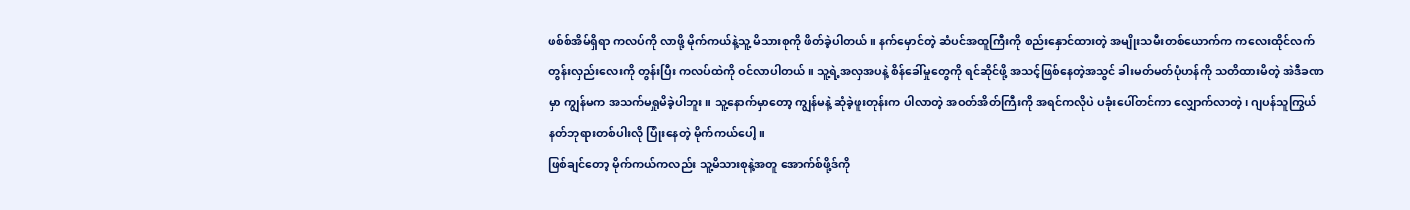ဖစ်စ်အိမ်ရှိရာ ကလပ်ကို လာဖို့ မိုက်ကယ်နဲ့သူ့ မိသားစုကို ဖိတ်ခဲ့ပါတယ်။ နက်မှောင်တဲ့ ဆံပင်အထူကြီးကို စည်းနှောင်ထားတဲ့ အမျိုးသမီးတစ်ယောက်က ကလေးထိုင်လက်တွန်းလှည်းလေးကို တွန်းပြီး ကလပ်ထဲကို ဝင်လာပါတယ်။ သူ့ရဲ့အလှအပနဲ့ စိန်ခေါ်မှုတွေကို ရင်ဆိုင်ဖို့ အသင့်ဖြစ်နေတဲ့အသွင် ခါးမတ်မတ်ပုံဟန်ကို သတိထားမိတဲ့ အဲဒီခဏမှာ ကျွန်မက အသက်မရှုမိခဲ့ပါဘူး။ သူ့နောက်မှာတော့ ကျွန်မနဲ့ ဆုံခဲ့ဖူးတုန်းက ပါလာတဲ့ အဝတ်အိတ်ကြီးကို အရင်ကလိုပဲ ပခုံးပေါ်တင်ကာ လျှောက်လာတဲ့၊ ဂျပန်သူကြွယ် နတ်ဘုရားတစ်ပါးလို ပြုံးနေတဲ့ မိုက်ကယ်ပေါ့။
ဖြစ်ချင်တော့ မိုက်ကယ်ကလည်း သူ့မိသားစုနဲ့အတူ အောက်စ်ဖို့ဒ်ကို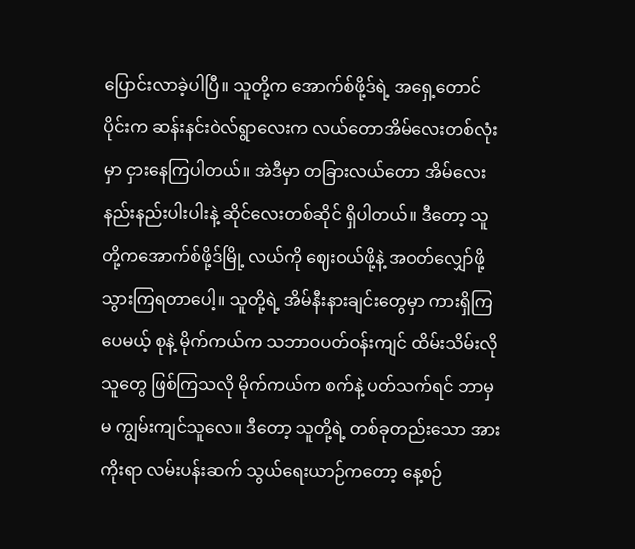ပြောင်းလာခဲ့ပါပြီ။ သူတို့က အောက်စ်ဖို့ဒ်ရဲ့ အရှေ့တောင်ပိုင်းက ဆန်းနင်းဝဲလ်ရွာလေးက လယ်တောအိမ်လေးတစ်လုံးမှာ ငှားနေကြပါတယ်။ အဲဒီမှာ တခြားလယ်တော အိမ်လေး နည်းနည်းပါးပါးနဲ့ ဆိုင်လေးတစ်ဆိုင် ရှိပါတယ်။ ဒီတော့ သူတို့ကအောက်စ်ဖို့ဒ်မြို့ လယ်ကို ဈေးဝယ်ဖို့နဲ့ အဝတ်လျှော်ဖို့ သွားကြရတာပေါ့။ သူတို့ရဲ့ အိမ်နီးနားချင်းတွေမှာ ကားရှိကြပေမယ့် စုနဲ့ မိုက်ကယ်က သဘာဝပတ်ဝန်းကျင် ထိမ်းသိမ်းလိုသူတွေ ဖြစ်ကြသလို မိုက်ကယ်က စက်နဲ့ ပတ်သက်ရင် ဘာမှ မ ကျွမ်းကျင်သူလေ။ ဒီတော့ သူတို့ရဲ့ တစ်ခုတည်းသော အားကိုးရာ လမ်းပန်းဆက် သွယ်ရေးယာဉ်ကတော့ နေ့စဉ်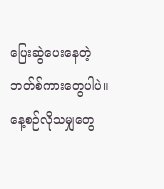ပြေးဆွဲပေးနေတဲ့ ဘတ်စ်ကားတွေပါပဲ။
နေ့စဉ်လိုသမျှတွေ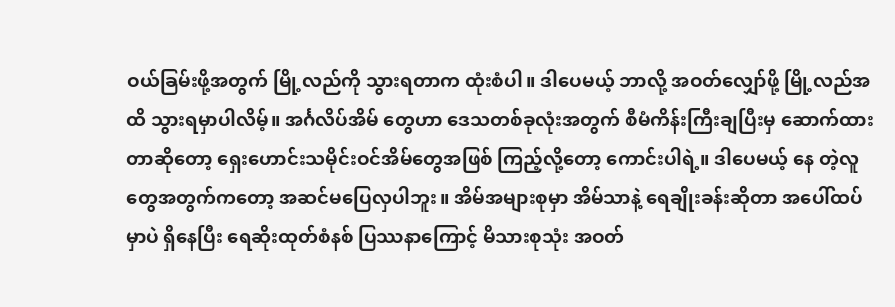ဝယ်ခြမ်းဖို့အတွက် မြို့လည်ကို သွားရတာက ထုံးစံပါ။ ဒါပေမယ့် ဘာလို့ အဝတ်လျှော်ဖို့ မြို့လည်အထိ သွားရမှာပါလိမ့်။ အင်္ဂလိပ်အိမ် တွေဟာ ဒေသတစ်ခုလုံးအတွက် စီမံကိန်းကြီးချပြီးမှ ဆောက်ထားတာဆိုတော့ ရှေးဟောင်းသမိုင်းဝင်အိမ်တွေအဖြစ် ကြည့်လို့တော့ ကောင်းပါရဲ့။ ဒါပေမယ့် နေ တဲ့လူတွေအတွက်ကတော့ အဆင်မပြေလှပါဘူး။ အိမ်အများစုမှာ အိမ်သာနဲ့ ရေချိုးခန်းဆိုတာ အပေါ်ထပ်မှာပဲ ရှိနေပြီး ရေဆိုးထုတ်စံနစ် ပြဿနာကြောင့် မိသားစုသုံး အဝတ်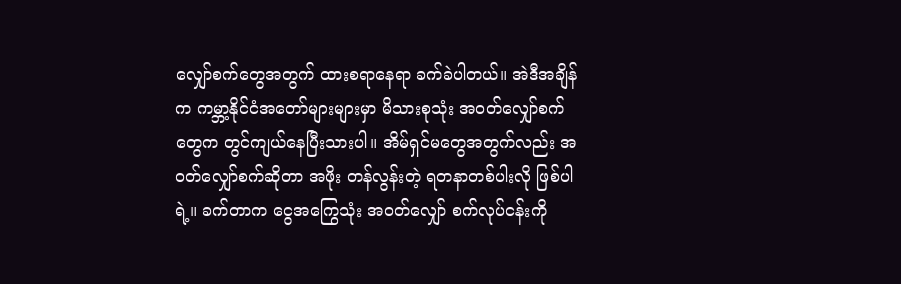လျှော်စက်တွေအတွက် ထားစရာနေရာ ခက်ခဲပါတယ်။ အဲဒီအချိန်က ကမ္ဘာ့နိုင်ငံအတော်များများမှာ မိသားစုသုံး အဝတ်လျှော်စက်တွေက တွင်ကျယ်နေပြီးသားပါ။ အိမ်ရှင်မတွေအတွက်လည်း အဝတ်လျှော်စက်ဆိုတာ အဖိုး တန်လွန်းတဲ့ ရတနာတစ်ပါးလို ဖြစ်ပါရဲ့။ ခက်တာက ငွေအကြွေသုံး အဝတ်လျှော် စက်လုပ်ငန်းကို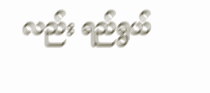လည်း ရည်ရွယ်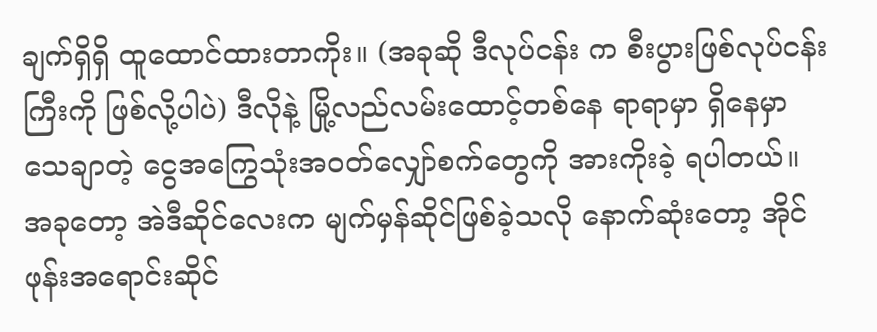ချက်ရှိရှိ ထူထောင်ထားတာကိုး။ (အခုဆို ဒီလုပ်ငန်း က စီးပွားဖြစ်လုပ်ငန်းကြီးကို ဖြစ်လို့ပါပဲ) ဒီလိုနဲ့ မြို့လည်လမ်းထောင့်တစ်နေ ရာရာမှာ ရှိနေမှာ သေချာတဲ့ ငွေအကြွေသုံးအဝတ်လျှော်စက်တွေကို အားကိုးခဲ့ ရပါတယ်။ အခုတော့ အဲဒီဆိုင်လေးက မျက်မှန်ဆိုင်ဖြစ်ခဲ့သလို နောက်ဆုံးတော့ အိုင်ဖုန်းအရောင်းဆိုင်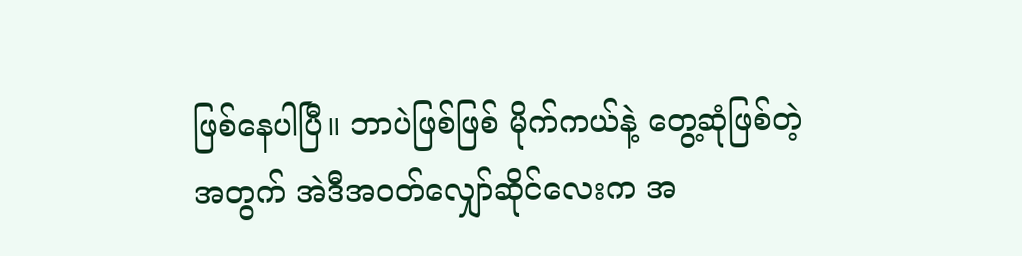ဖြစ်နေပါပြီ။ ဘာပဲဖြစ်ဖြစ် မိုက်ကယ်နဲ့ တွေ့ဆုံဖြစ်တဲ့အတွက် အဲဒီအဝတ်လျှော်ဆိုင်လေးက အ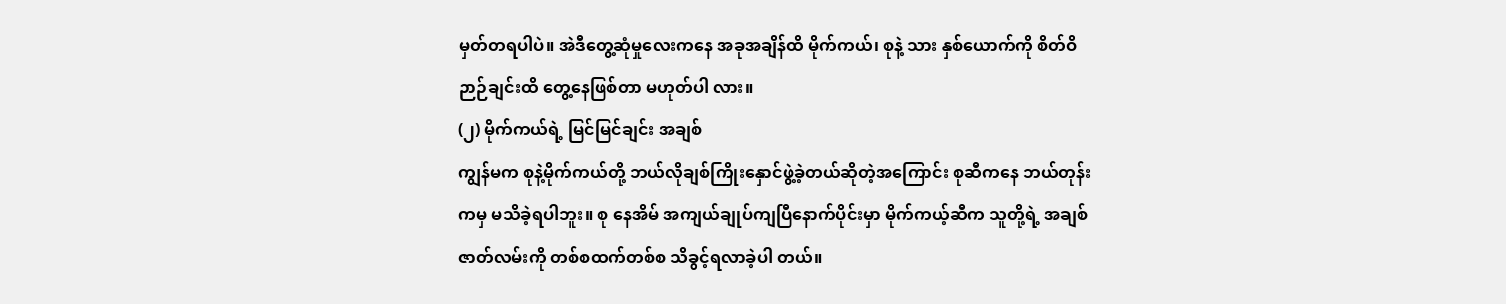မှတ်တရပါပဲ။ အဲဒီတွေ့ဆုံမှုလေးကနေ အခုအချိန်ထိ မိုက်ကယ်၊ စုနဲ့ သား နှစ်ယောက်ကို စိတ်ဝိဉာဉ်ချင်းထိ တွေ့နေဖြစ်တာ မဟုတ်ပါ လား။
(၂) မိုက်ကယ်ရဲ့ မြင်မြင်ချင်း အချစ်
ကျွန်မက စုနဲ့မိုက်ကယ်တို့ ဘယ်လိုချစ်ကြိုးနှောင်ဖွဲ့ခဲ့တယ်ဆိုတဲ့အကြောင်း စုဆီကနေ ဘယ်တုန်းကမှ မသိခဲ့ရပါဘူး။ စု နေအိမ် အကျယ်ချုပ်ကျပြီနောက်ပိုင်းမှာ မိုက်ကယ့်ဆီက သူတို့ရဲ့ အချစ်ဇာတ်လမ်းကို တစ်စထက်တစ်စ သိခွင့်ရလာခဲ့ပါ တယ်။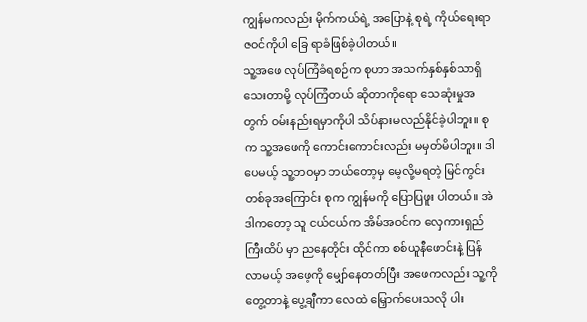ကျွန်မကလည်း မိုက်ကယ်ရဲ့ အပြောနဲ့ စုရဲ့ ကိုယ်ရေးရာဇဝင်ကိုပါ ခြေ ရာခံဖြစ်ခဲ့ပါတယ်။
သူ့အဖေ လုပ်ကြံခံရစဉ်က စုဟာ အသက်နှစ်နှစ်သာရှိသေးတာမို့ လုပ်ကြံတယ် ဆိုတာကိုရော သေဆုံးမှုအတွက် ဝမ်းနည်းရမှာကိုပါ သိပ်နားမလည်နိုင်ခဲ့ပါဘူး။ စုက သူ့အဖေကို ကောင်းကောင်းလည်း မမှတ်မိပါဘူး။ ဒါပေမယ့် သူ့ဘဝမှာ ဘယ်တော့မှ မေ့လို့မရတဲ့ မြင်ကွင်းတစ်ခုအကြောင်း စုက ကျွန်မကို ပြောပြဖူး ပါတယ်။ အဲဒါကတော့ သူ ငယ်ငယ်က အိမ်အဝင်က လှေကားရှည်ကြီးထိပ် မှာ ညနေတိုင်း ထိုင်ကာ စစ်ယူနီဖောင်းနဲ့ ပြန်လာမယ့် အဖေ့ကို မျှော်နေတတ်ပြီး အဖေကလည်း သူ့ကို တွေ့တာနဲ့ ပွေ့ချီကာ လေထဲ မြှောက်ပေးသလို ပါး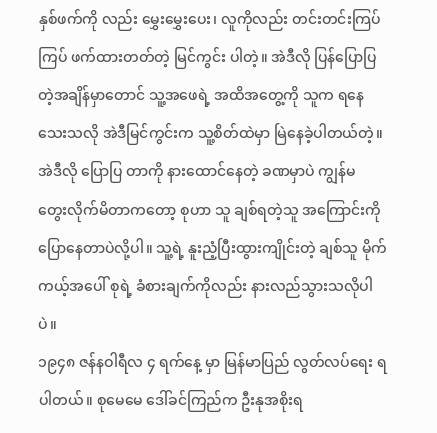နှစ်ဖက်ကို လည်း မွှေးမွှေးပေး၊ လူကိုလည်း တင်းတင်းကြပ်ကြပ် ဖက်ထားတတ်တဲ့ မြင်ကွင်း ပါတဲ့။ အဲဒီလို ပြန်ပြောပြတဲ့အချိန်မှာတောင် သူ့အဖေရဲ့ အထိအတွေ့ကို သူက ရနေသေးသလို အဲဒီမြင်ကွင်းက သူ့စိတ်ထဲမှာ မြဲနေခဲ့ပါတယ်တဲ့။ အဲဒီလို ပြောပြ တာကို နားထောင်နေတဲ့ ခဏမှာပဲ ကျွန်မ တွေးလိုက်မိတာကတော့ စုဟာ သူ ချစ်ရတဲ့သူ အကြောင်းကို ပြောနေတာပဲလို့ပါ။ သူ့ရဲ့ နူးညံ့ပြီးထွားကျိုင်းတဲ့ ချစ်သူ မိုက်ကယ့်အပေါ် စုရဲ့ ခံစားချက်ကိုလည်း နားလည်သွားသလိုပါပဲ။
၁၉၄၈ ဇန်နဝါရီလ ၄ ရက်နေ့ မှာ မြန်မာပြည် လွတ်လပ်ရေး ရပါတယ်။ စုမေမေ ဒေါ်ခင်ကြည်က ဦးနုအစိုးရ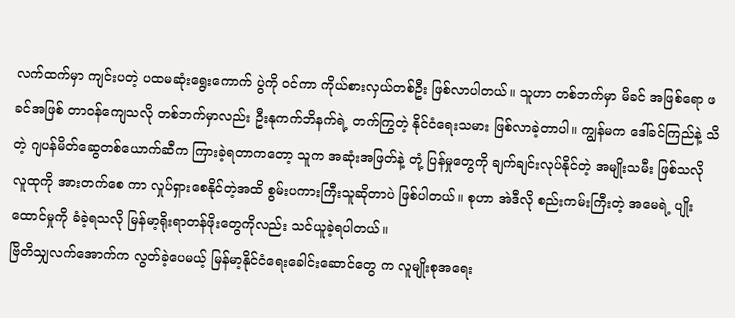လက်ထက်မှာ ကျင်းပတဲ့ ပထမဆုံးရွေးကောက် ပွဲကို ဝင်ကာ ကိုယ်စားလှယ်တစ်ဦး ဖြစ်လာပါတယ်။ သူဟာ တစ်ဘက်မှာ မိခင် အဖြစ်ရော ဖခင်အဖြစ် တာဝန်ကျေသလို တစ်ဘက်မှာလည်း ဦးနုကက်ဘိနက်ရဲ့ တက်ကြွတဲ့ နိုင်ငံရေးသမား ဖြစ်လာခဲ့တာပါ။ ကျွန်မက ဒေါ်ခင်ကြည်နဲ့ သိတဲ့ ဂျပန်မိတ်ဆွေတစ်ယောက်ဆီက ကြားခဲ့ရတာကတော့ သူက အဆုံးအဖြတ်နဲ့ တုံ့ ပြန်မှုတွေကို ချက်ချင်းလုပ်နိုင်တဲ့ အမျိုးသမီး ဖြစ်သလို လူထုကို အားတက်စေ ကာ လှုပ်ရှားစေနိုင်တဲ့အထိ စွမ်းပကားကြီးသူဆိုတာပဲ ဖြစ်ပါတယ်။ စုဟာ အဲဒီလို စည်းကမ်းကြီးတဲ့ အမေရဲ့ ပျိုးထောင်မှုကို ခံခဲ့ရသလို မြန်မာ့ရိုးရာတန်ဖိုးတွေကိုလည်း သင်ယူခဲ့ရပါတယ်။
ဗြိတိသျှလက်အောက်က လွတ်ခဲ့ပေမယ့် မြန်မာ့နိုင်ငံရေးခေါင်းဆောင်တွေ က လူမျိုးစုအရေး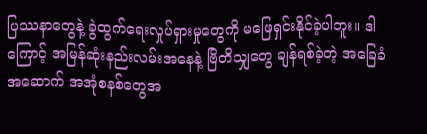ပြဿနာတွေနဲ့ ခွဲထွက်ရေးလှုပ်ရှားမှုတွေကို မဖြေရှင်းနိုင်ခဲ့ပါဘူး။ ဒါကြောင့် အမြန်ဆုံးနည်းလမ်းအနေနဲ့ ဗြိတိသျှတွေ ချန်ရစ်ခဲ့တဲ့ အခြေခံအဆောက် အအုံစနစ်တွေအ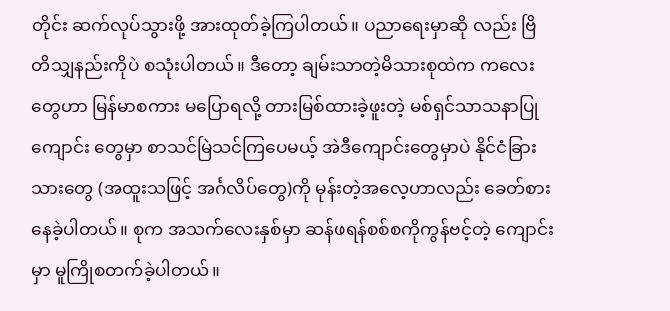တိုင်း ဆက်လုပ်သွားဖို့ အားထုတ်ခဲ့ကြပါတယ်။ ပညာရေးမှာဆို လည်း ဗြိတိသျှနည်းကိုပဲ စသုံးပါတယ်။ ဒီတော့ ချမ်းသာတဲ့မိသားစုထဲက ကလေး တွေဟာ မြန်မာစကား မပြောရလို့ တားမြစ်ထားခဲ့ဖူးတဲ့ မစ်ရှင်သာသနာပြုကျောင်း တွေမှာ စာသင်မြဲသင်ကြပေမယ့် အဲဒီကျောင်းတွေမှာပဲ နိုင်ငံခြားသားတွေ (အထူးသဖြင့် အင်္ဂလိပ်တွေ)ကို မုန်းတဲ့အလေ့ဟာလည်း ခေတ်စားနေခဲ့ပါတယ်။ စုက အသက်လေးနှစ်မှာ ဆန်ဖရန်စစ်စကိုကွန်ဗင့်တဲ့ ကျောင်းမှာ မူကြိုစတက်ခဲ့ပါတယ်။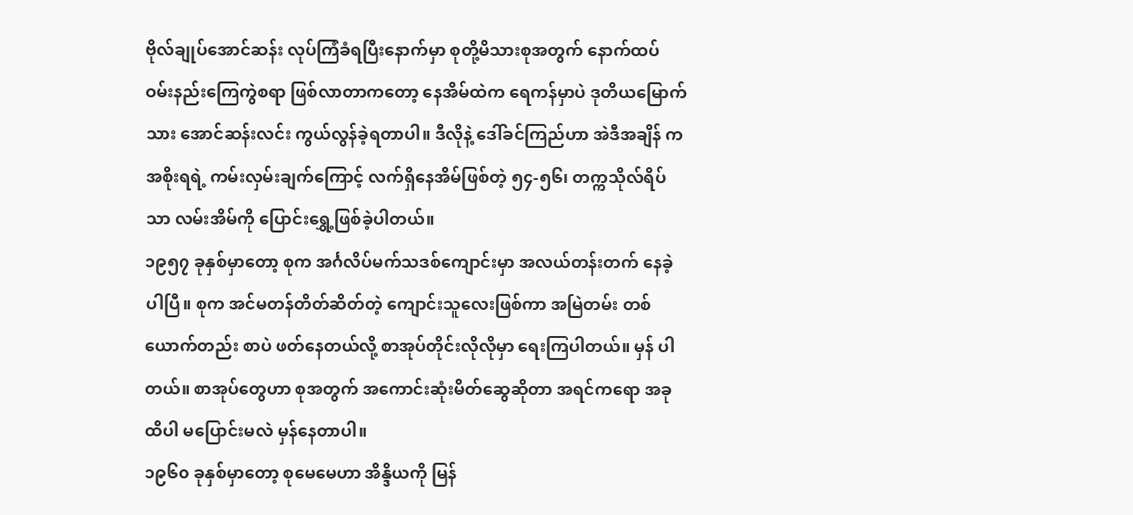ဗိုလ်ချုပ်အောင်ဆန်း လုပ်ကြံခံရပြီးနောက်မှာ စုတို့မိသားစုအတွက် နောက်ထပ် ဝမ်းနည်းကြေကွဲစရာ ဖြစ်လာတာကတော့ နေအိမ်ထဲက ရေကန်မှာပဲ ဒုတိယမြောက် သား အောင်ဆန်းလင်း ကွယ်လွန်ခဲ့ရတာပါ။ ဒီလိုနဲ့ ဒေါ်ခင်ကြည်ဟာ အဲဒီအချိန် က အစိုးရရဲ့ ကမ်းလှမ်းချက်ကြောင့် လက်ရှိနေအိမ်ဖြစ်တဲ့ ၅၄-၅၆၊ တက္ကသိုလ်ရိပ်သာ လမ်းအိမ်ကို ပြောင်းရွှေ့ဖြစ်ခဲ့ပါတယ်။
၁၉၅၇ ခုနှစ်မှာတော့ စုက အင်္ဂလိပ်မက်သဒစ်ကျောင်းမှာ အလယ်တန်းတက် နေခဲ့ပါပြီ။ စုက အင်မတန်တိတ်ဆိတ်တဲ့ ကျောင်းသူလေးဖြစ်ကာ အမြဲတမ်း တစ်ယောက်တည်း စာပဲ ဖတ်နေတယ်လို့ စာအုပ်တိုင်းလိုလိုမှာ ရေးကြပါတယ်။ မှန် ပါတယ်။ စာအုပ်တွေဟာ စုအတွက် အကောင်းဆုံးမိတ်ဆွေဆိုတာ အရင်ကရော အခုထိပါ မပြောင်းမလဲ မှန်နေတာပါ။
၁၉၆၀ ခုနှစ်မှာတော့ စုမေမေဟာ အိန္ဒိယကို မြန်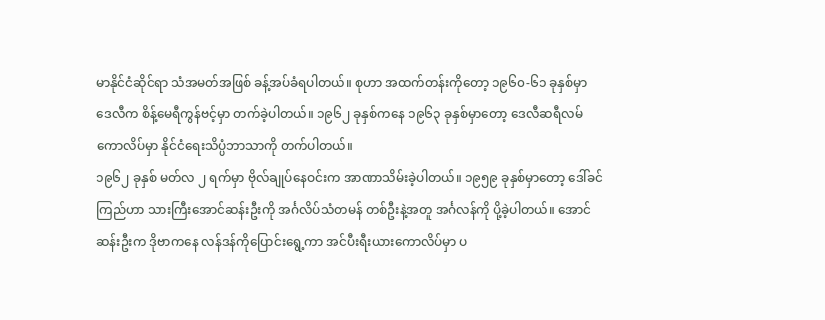မာနိုင်ငံဆိုင်ရာ သံအမတ်အဖြစ် ခန့်အပ်ခံရပါတယ်။ စုဟာ အထက်တန်းကိုတော့ ၁၉၆၀-၆၁ ခုနှစ်မှာ ဒေလီက စိန့်မေရီကွန်ဗင့်မှာ တက်ခဲ့ပါတယ်။ ၁၉၆၂ ခုနှစ်ကနေ ၁၉၆၃ ခုနှစ်မှာတော့ ဒေလီဆရီလမ်ကောလိပ်မှာ နိုင်ငံရေးသိပ္ပံဘာသာကို တက်ပါတယ်။
၁၉၆၂ ခုနှစ် မတ်လ ၂ ရက်မှာ ဗိုလ်ချုပ်နေဝင်းက အာဏာသိမ်းခဲ့ပါတယ်။ ၁၉၅၉ ခုနှစ်မှာတော့ ဒေါ်ခင်ကြည်ဟာ သားကြီးအောင်ဆန်းဦးကို အင်္ဂလိပ်သံတမန် တစ်ဦးနဲ့အတူ အင်္ဂလန်ကို ပို့ခဲ့ပါတယ်။ အောင်ဆန်းဦးက ဒိုဗာကနေ လန်ဒန်ကိုပြောင်းရွေ့ကာ အင်ပီးရီးယားကောလိပ်မှာ ပ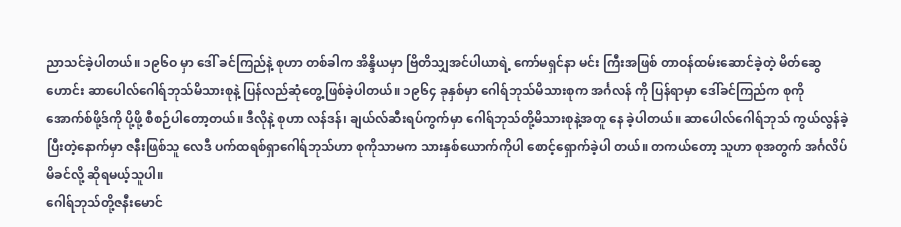ညာသင်ခဲ့ပါတယ်။ ၁၉၆ဝ မှာ ဒေါ် ခင်ကြည်နဲ့ စုဟာ တစ်ခါက အိန္ဒိယမှာ ဗြိတိသျှအင်ပါယာရဲ့ ကော်မရှင်နာ မင်း ကြီးအဖြစ် တာဝန်ထမ်းဆောင်ခဲ့တဲ့ မိတ်ဆွေဟောင်း ဆာပေါလ်ဂေါရ်ဘုသ်မိသားစုနဲ့ ပြန်လည်ဆုံတွေ့ဖြစ်ခဲ့ပါတယ်။ ၁၉၆၄ ခုနှစ်မှာ ဂေါရ်ဘုသ်မိသားစုက အင်္ဂလန် ကို ပြန်ရာမှာ ဒေါ်ခင်ကြည်က စုကို အောက်စ်ဖို့ဒ်ကို ပို့ဖို့ စီစဉ်ပါတော့တယ်။ ဒီလိုနဲ့ စုဟာ လန်ဒန်၊ ချယ်လ်ဆီးရပ်ကွက်မှာ ဂေါရ်ဘုသ်တို့မိသားစုနဲ့အတူ နေ ခဲ့ပါတယ်။ ဆာပေါလ်ဂေါရ်ဘုသ် ကွယ်လွန်ခဲ့ပြီးတဲ့နောက်မှာ ဇနီးဖြစ်သူ လေဒီ ပက်ထရစ်ရှာဂေါရ်ဘုသ်ဟာ စုကိုသာမက သားနှစ်ယောက်ကိုပါ စောင့်ရှောက်ခဲ့ပါ တယ်။ တကယ်တော့ သူဟာ စုအတွက် အင်္ဂလိပ်မိခင်လို့ ဆိုရမယ့်သူပါ။
ဂေါရ်ဘုသ်တို့ဇနီးမောင်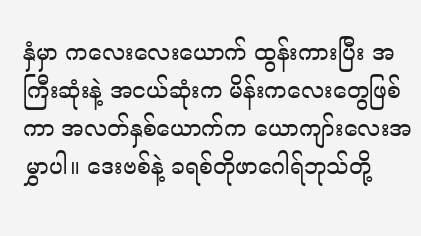နှံမှာ ကလေးလေးယောက် ထွန်းကားပြီး အကြီးဆုံးနဲ့ အငယ်ဆုံးက မိန်းကလေးတွေဖြစ်ကာ အလတ်နှစ်ယောက်က ယောကျာ်းလေးအမွှာပါ။ ဒေးဗစ်နဲ့ ခရစ်တိုဖာဂေါရ်ဘုသ်တို့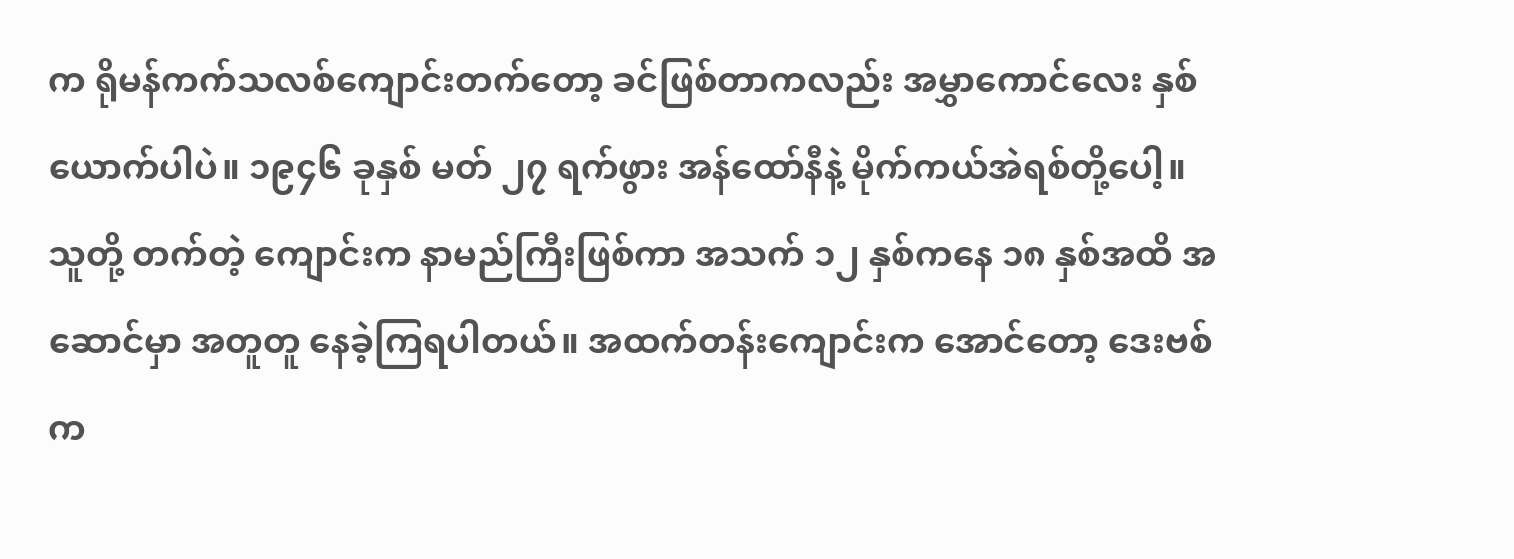က ရိုမန်ကက်သလစ်ကျောင်းတက်တော့ ခင်ဖြစ်တာကလည်း အမွှာကောင်လေး နှစ်ယောက်ပါပဲ။ ၁၉၄၆ ခုနှစ် မတ် ၂၇ ရက်ဖွား အန်ထော်နီနဲ့ မိုက်ကယ်အဲရစ်တို့ပေါ့။ သူတို့ တက်တဲ့ ကျောင်းက နာမည်ကြီးဖြစ်ကာ အသက် ၁၂ နှစ်ကနေ ၁၈ နှစ်အထိ အဆောင်မှာ အတူတူ နေခဲ့ကြရပါတယ်။ အထက်တန်းကျောင်းက အောင်တော့ ဒေးဗစ်က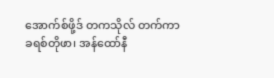အောက်စ်ဖို့ဒ် တကသိုလ် တက်ကာ ခရစ်တိုဖာ၊ အန်ထော်နီ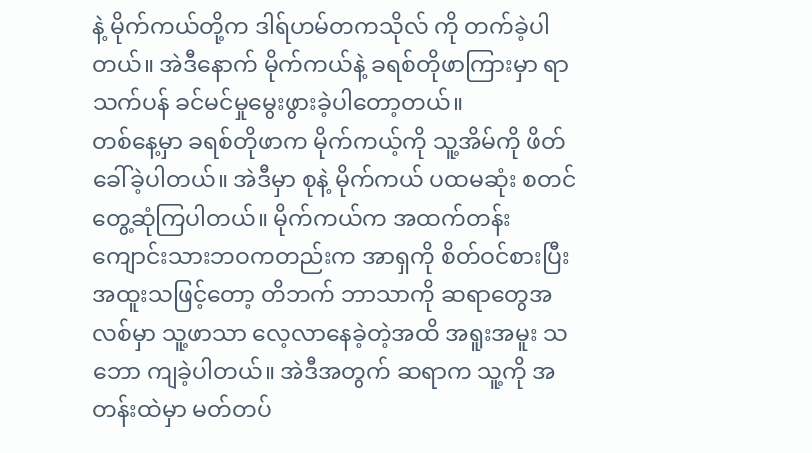နဲ့ မိုက်ကယ်တို့က ဒါရ်ဟမ်တကသိုလ် ကို တက်ခဲ့ပါတယ်။ အဲဒီနောက် မိုက်ကယ်နဲ့ ခရစ်တိုဖာကြားမှာ ရာသက်ပန် ခင်မင်မှုမွေးဖွားခဲ့ပါတော့တယ်။
တစ်နေ့မှာ ခရစ်တိုဖာက မိုက်ကယ့်ကို သူ့အိမ်ကို ဖိတ်ခေါ်ခဲ့ပါတယ်။ အဲဒီမှာ စုနဲ့ မိုက်ကယ် ပထမဆုံး စတင်တွေ့ဆုံကြပါတယ်။ မိုက်ကယ်က အထက်တန်းကျောင်းသားဘဝကတည်းက အာရှကို စိတ်ဝင်စားပြီး အထူးသဖြင့်တော့ တိဘက် ဘာသာကို ဆရာတွေအလစ်မှာ သူ့ဖာသာ လေ့လာနေခဲ့တဲ့အထိ အရူးအမူး သဘော ကျခဲ့ပါတယ်။ အဲဒီအတွက် ဆရာက သူ့ကို အတန်းထဲမှာ မတ်တပ်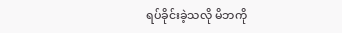ရပ်ခိုင်းခဲ့သလို မိဘကို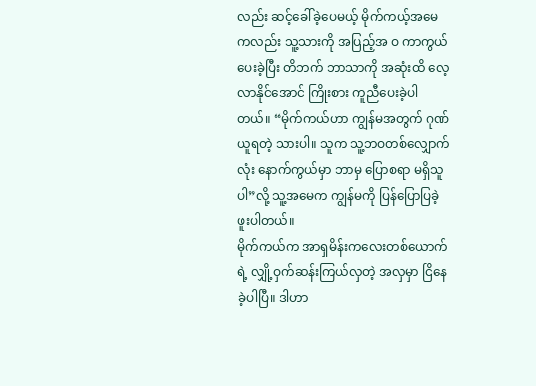လည်း ဆင့်ခေါ်ခဲ့ပေမယ့် မိုက်ကယ့်အမေကလည်း သူ့သားကို အပြည့်အ ဝ ကာကွယ်ပေးခဲ့ပြီး တိဘက် ဘာသာကို အဆုံးထိ လေ့လာနိုင်အောင် ကြိုးစား ကူညီပေးခဲ့ပါတယ်။ “မိုက်ကယ်ဟာ ကျွန်မအတွက် ဂုဏ်ယူရတဲ့ သားပါ။ သူက သူ့ဘဝတစ်လျှောက်လုံး နောက်ကွယ်မှာ ဘာမှ ပြောစရာ မရှိသူပါ”လို့ သူ့အမေက ကျွန်မကို ပြန်ပြောပြခဲ့ဖူးပါတယ်။
မိုက်ကယ်က အာရှမိန်းကလေးတစ်ယောက်ရဲ့ လျှို့ဝှက်ဆန်းကြယ်လှတဲ့ အလှမှာ ငြိနေခဲ့ပါပြီ။ ဒါဟာ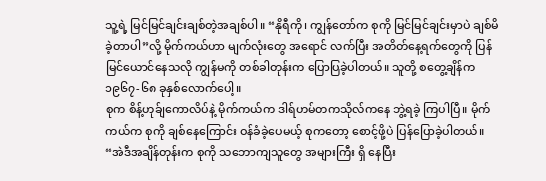သူ့ရဲ့ မြင်မြင်ချင်းချစ်တဲ့အချစ်ပါ။ “နိုရီကို၊ ကျွန်တော်က စုကို မြင်မြင်ချင်းမှာပဲ ချစ်မိခဲ့တာပါ”လို့ မိုက်ကယ်ဟာ မျက်လုံးတွေ အရောင် လက်ပြီး အတိတ်နေ့ရက်တွေကို ပြန်မြင်ယောင်နေသလို ကျွန်မကို တစ်ခါတုန်းက ပြောပြခဲ့ပါတယ်။ သူတို့ စတွေ့ချိန်က ၁၉၆၇-၆၈ ခုနှစ်လောက်ပေါ့။
စုက စိန့်ဟုခ်ျကောလိပ်နဲ့ မိုက်ကယ်က ဒါရ်ဟမ်တကသိုလ်ကနေ ဘွဲ့ရခဲ့ ကြပါပြီ။ မိုက်ကယ်က စုကို ချစ်နေကြောင်း ဝန်ခံခဲ့ပေမယ့် စုကတော့ စောင့်ဖို့ပဲ ပြန်ပြောခဲ့ပါတယ်။ “အဲဒီအချိန်တုန်းက စုကို သဘောကျသူတွေ အများကြီး ရှိ နေပြီး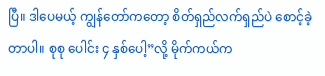ပြီ။ ဒါပေမယ့် ကျွန်တော်ကတော့ စိတ်ရှည်လက်ရှည်ပဲ စောင့်ခဲ့တာပါ။ စုစု ပေါင်း ၄ နှစ်ပေါ့”လို့ မိုက်ကယ်က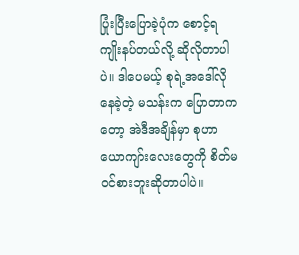ပြုံးပြီးပြောခဲ့ပုံက စောင့်ရကျိုးနပ်တယ်လို့ ဆိုလိုတာပါပဲ။ ဒါပေမယ့် စုရဲ့အဒေါ်လိုနေခဲ့တဲ့ မသန်းက ပြောတာကတော့ အဲဒီအချိန်မှာ စုဟာ ယောကျာ်းလေးတွေကို စိတ်မဝင်စားဘူးဆိုတာပါပဲ။